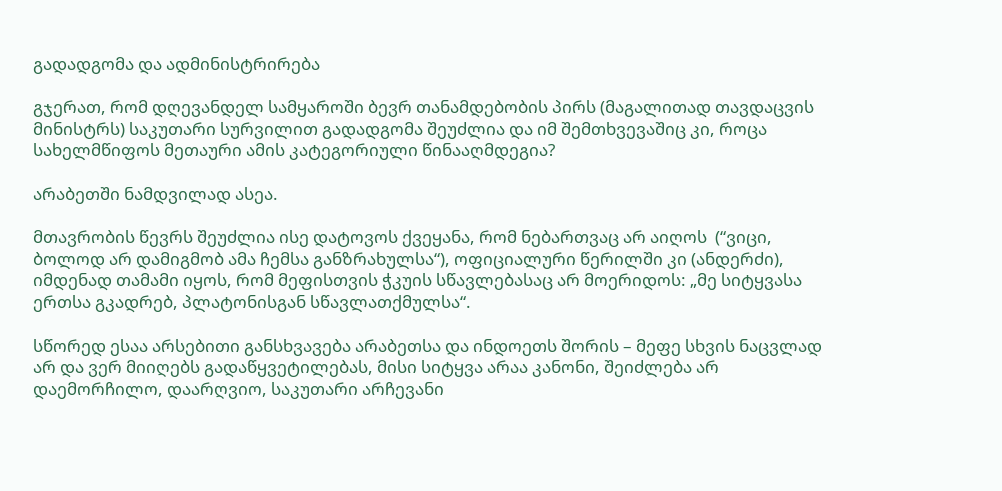გადადგომა და ადმინისტრირება

გჯერათ, რომ დღევანდელ სამყაროში ბევრ თანამდებობის პირს (მაგალითად თავდაცვის მინისტრს) საკუთარი სურვილით გადადგომა შეუძლია და იმ შემთხვევაშიც კი, როცა სახელმწიფოს მეთაური ამის კატეგორიული წინააღმდეგია?

არაბეთში ნამდვილად ასეა.

მთავრობის წევრს შეუძლია ისე დატოვოს ქვეყანა, რომ ნებართვაც არ აიღოს  (“ვიცი, ბოლოდ არ დამიგმობ ამა ჩემსა განზრახულსა“), ოფიციალური წერილში კი (ანდერძი), იმდენად თამამი იყოს, რომ მეფისთვის ჭკუის სწავლებასაც არ მოერიდოს: „მე სიტყვასა ერთსა გკადრებ, პლატონისგან სწავლათქმულსა“.

სწორედ ესაა არსებითი განსხვავება არაბეთსა და ინდოეთს შორის – მეფე სხვის ნაცვლად არ და ვერ მიიღებს გადაწყვეტილებას, მისი სიტყვა არაა კანონი, შეიძლება არ დაემორჩილო, დაარღვიო, საკუთარი არჩევანი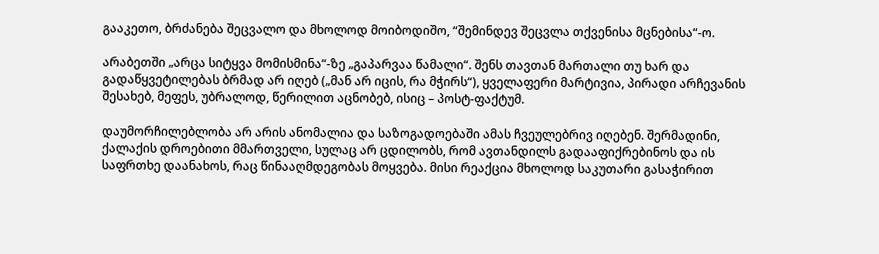გააკეთო, ბრძანება შეცვალო და მხოლოდ მოიბოდიშო, “შემინდევ შეცვლა თქვენისა მცნებისა“-ო.

არაბეთში „არცა სიტყვა მომისმინა“-ზე „გაპარვაა წამალი“. შენს თავთან მართალი თუ ხარ და გადაწყვეტილებას ბრმად არ იღებ („მან არ იცის, რა მჭირს“), ყველაფერი მარტივია, პირადი არჩევანის შესახებ, მეფეს, უბრალოდ, წერილით აცნობებ, ისიც – პოსტ-ფაქტუმ.

დაუმორჩილებლობა არ არის ანომალია და საზოგადოებაში ამას ჩვეულებრივ იღებენ. შერმადინი, ქალაქის დროებითი მმართველი, სულაც არ ცდილობს, რომ ავთანდილს გადააფიქრებინოს და ის საფრთხე დაანახოს, რაც წინააღმდეგობას მოყვება. მისი რეაქცია მხოლოდ საკუთარი გასაჭირით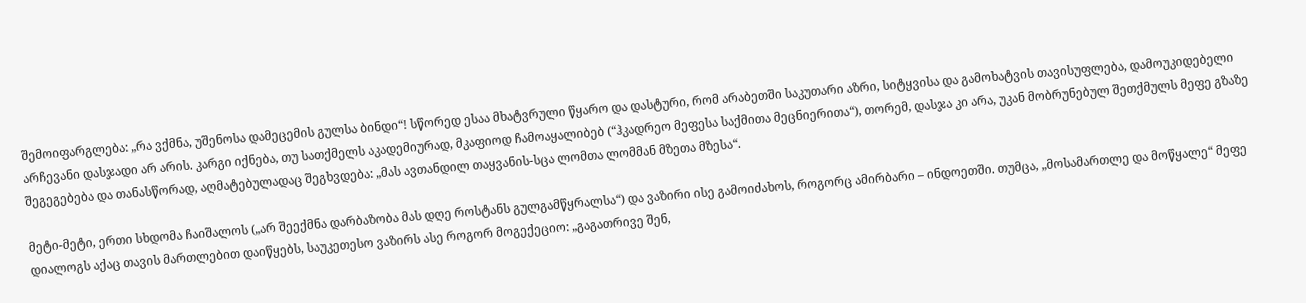შემოიფარგლება: „რა ვქმნა, უშენოსა დამეცემის გულსა ბინდი“! სწორედ ესაა მხატვრული წყარო და დასტური, რომ არაბეთში საკუთარი აზრი, სიტყვისა და გამოხატვის თავისუფლება, დამოუკიდებელი არჩევანი დასჯადი არ არის. კარგი იქნება, თუ სათქმელს აკადემიურად, მკაფიოდ ჩამოაყალიბებ (“ჰკადრეო მეფესა საქმითა მეცნიერითა“), თორემ, დასჯა კი არა, უკან მობრუნებულ შეთქმულს მეფე გზაზე შეგეგებება და თანასწორად, აღმატებულადაც შეგხვდება: „მას ავთანდილ თაყვანის-სცა ლომთა ლომმან მზეთა მზესა“.

მეტი-მეტი, ერთი სხდომა ჩაიშალოს („არ შეექმნა დარბაზობა მას დღე როსტანს გულგამწყრალსა“) და ვაზირი ისე გამოიძახოს, როგორც ამირბარი – ინდოეთში. თუმცა, „მოსამართლე და მოწყალე“ მეფე დიალოგს აქაც თავის მართლებით დაიწყებს, საუკეთესო ვაზირს ასე როგორ მოგექეციო: „გაგათრივე შენ,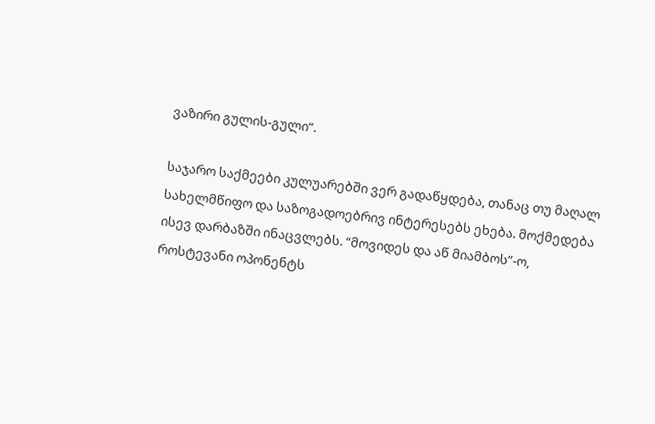ვაზირი გულის-გული“.

საჯარო საქმეები კულუარებში ვერ გადაწყდება, თანაც თუ მაღალ სახელმწიფო და საზოგადოებრივ ინტერესებს ეხება. მოქმედება ისევ დარბაზში ინაცვლებს. “მოვიდეს და აწ მიამბოს”-ო, როსტევანი ოპონენტს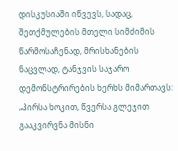დისკუსიაში იწვევს, სადაც, შეთქმულების მთელი სიმძიმის წარმოსაჩენად, მრისხანების ნაცვლად, ტანჯვის საჯარო დემონსტრირების ხერხს მიმართავს: „პირსა ხოკით, წვერსა გლეჯით გააკვირვნა მისნი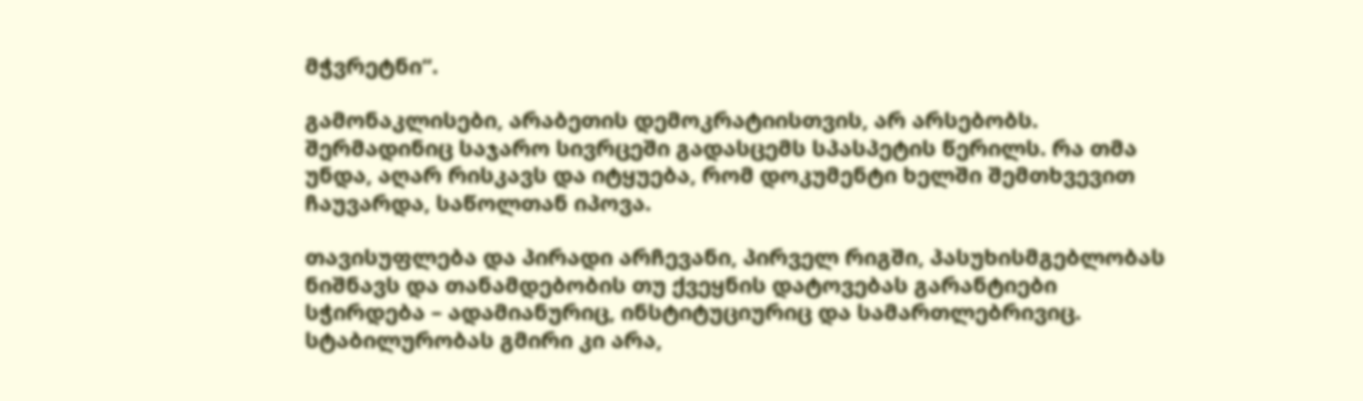მჭვრეტნი“.

გამონაკლისები, არაბეთის დემოკრატიისთვის, არ არსებობს. შერმადინიც საჯარო სივრცეში გადასცემს სპასპეტის წერილს. რა თმა უნდა, აღარ რისკავს და იტყუება, რომ დოკუმენტი ხელში შემთხვევით ჩაუვარდა, საწოლთან იპოვა.

თავისუფლება და პირადი არჩევანი, პირველ რიგში, პასუხისმგებლობას ნიშნავს და თანამდებობის თუ ქვეყნის დატოვებას გარანტიები სჭირდება – ადამიანურიც, ინსტიტუციურიც და სამართლებრივიც. სტაბილურობას გმირი კი არა,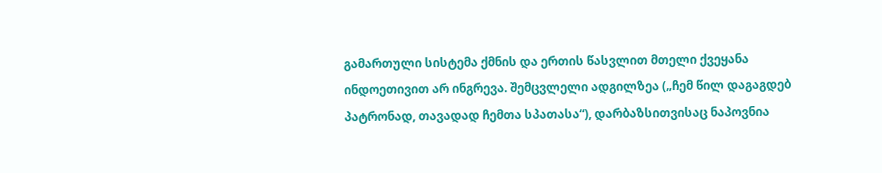გამართული სისტემა ქმნის და ერთის წასვლით მთელი ქვეყანა ინდოეთივით არ ინგრევა. შემცვლელი ადგილზეა („ჩემ წილ დაგაგდებ პატრონად, თავადად ჩემთა სპათასა“), დარბაზსითვისაც ნაპოვნია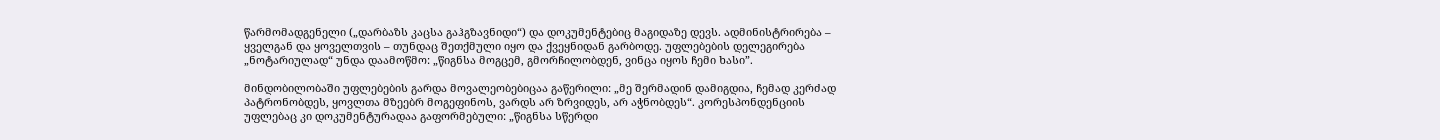წარმომადგენელი („დარბაზს კაცსა გაჰგზავნიდი“) და დოკუმენტებიც მაგიდაზე დევს. ადმინისტრირება – ყველგან და ყოველთვის – თუნდაც შეთქმული იყო და ქვეყნიდან გარბოდე. უფლებების დელეგირება „ნოტარიულად“ უნდა დაამოწმო: „წიგნსა მოგცემ, გმორჩილობდენ, ვინცა იყოს ჩემი ხასი”.

მინდობილობაში უფლებების გარდა მოვალეობებიცაა გაწერილი: „მე შერმადინ დამიგდია, ჩემად კერძად პატრონობდეს, ყოვლთა მზეებრ მოგეფინოს, ვარდს არ ზრვიდეს, არ აჭნობდეს“. კორესპონდენციის უფლებაც კი დოკუმენტურადაა გაფორმებული: „წიგნსა სწერდი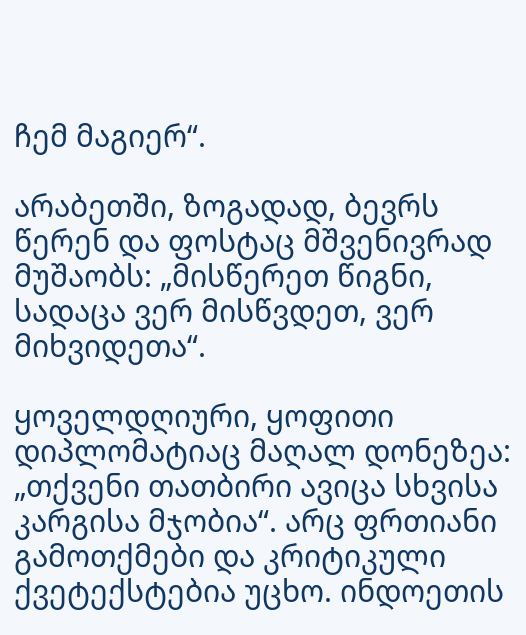ჩემ მაგიერ“.

არაბეთში, ზოგადად, ბევრს წერენ და ფოსტაც მშვენივრად მუშაობს: „მისწერეთ წიგნი, სადაცა ვერ მისწვდეთ, ვერ მიხვიდეთა“.

ყოველდღიური, ყოფითი დიპლომატიაც მაღალ დონეზეა: „თქვენი თათბირი ავიცა სხვისა კარგისა მჯობია“. არც ფრთიანი გამოთქმები და კრიტიკული ქვეტექსტებია უცხო. ინდოეთის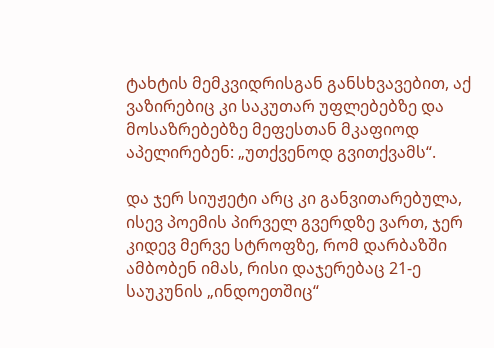ტახტის მემკვიდრისგან განსხვავებით, აქ ვაზირებიც კი საკუთარ უფლებებზე და მოსაზრებებზე მეფესთან მკაფიოდ აპელირებენ: „უთქვენოდ გვითქვამს“.

და ჯერ სიუჟეტი არც კი განვითარებულა, ისევ პოემის პირველ გვერდზე ვართ, ჯერ კიდევ მერვე სტროფზე, რომ დარბაზში ამბობენ იმას, რისი დაჯერებაც 21-ე საუკუნის „ინდოეთშიც“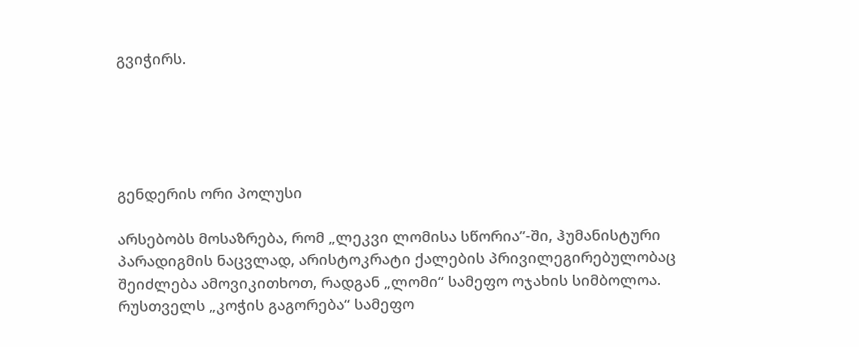გვიჭირს.





გენდერის ორი პოლუსი

არსებობს მოსაზრება, რომ „ლეკვი ლომისა სწორია”-ში, ჰუმანისტური პარადიგმის ნაცვლად, არისტოკრატი ქალების პრივილეგირებულობაც შეიძლება ამოვიკითხოთ, რადგან „ლომი“ სამეფო ოჯახის სიმბოლოა. რუსთველს „კოჭის გაგორება“ სამეფო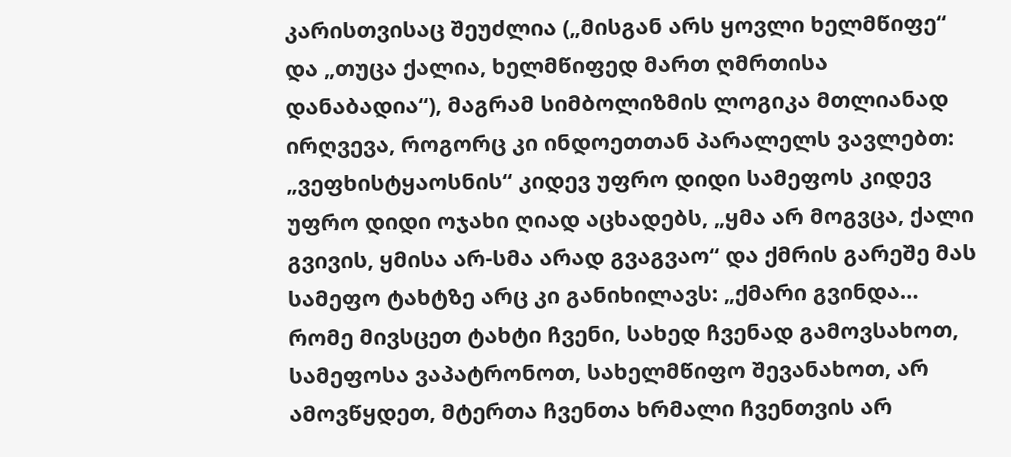კარისთვისაც შეუძლია („მისგან არს ყოვლი ხელმწიფე“ და „თუცა ქალია, ხელმწიფედ მართ ღმრთისა დანაბადია“), მაგრამ სიმბოლიზმის ლოგიკა მთლიანად ირღვევა, როგორც კი ინდოეთთან პარალელს ვავლებთ: „ვეფხისტყაოსნის“ კიდევ უფრო დიდი სამეფოს კიდევ უფრო დიდი ოჯახი ღიად აცხადებს, „ყმა არ მოგვცა, ქალი გვივის, ყმისა არ-სმა არად გვაგვაო“ და ქმრის გარეშე მას სამეფო ტახტზე არც კი განიხილავს: „ქმარი გვინდა… რომე მივსცეთ ტახტი ჩვენი, სახედ ჩვენად გამოვსახოთ, სამეფოსა ვაპატრონოთ, სახელმწიფო შევანახოთ, არ ამოვწყდეთ, მტერთა ჩვენთა ხრმალი ჩვენთვის არ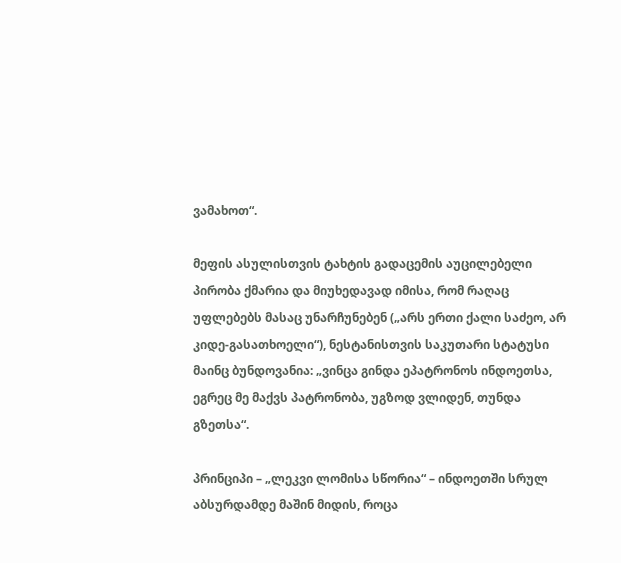ვამახოთ“.

მეფის ასულისთვის ტახტის გადაცემის აუცილებელი პირობა ქმარია და მიუხედავად იმისა, რომ რაღაც უფლებებს მასაც უნარჩუნებენ („არს ერთი ქალი საძეო, არ კიდე-გასათხოელი“), ნესტანისთვის საკუთარი სტატუსი მაინც ბუნდოვანია: „ვინცა გინდა ეპატრონოს ინდოეთსა, ეგრეც მე მაქვს პატრონობა, უგზოდ ვლიდენ, თუნდა გზეთსა“.

პრინციპი – „ლეკვი ლომისა სწორია“ – ინდოეთში სრულ აბსურდამდე მაშინ მიდის, როცა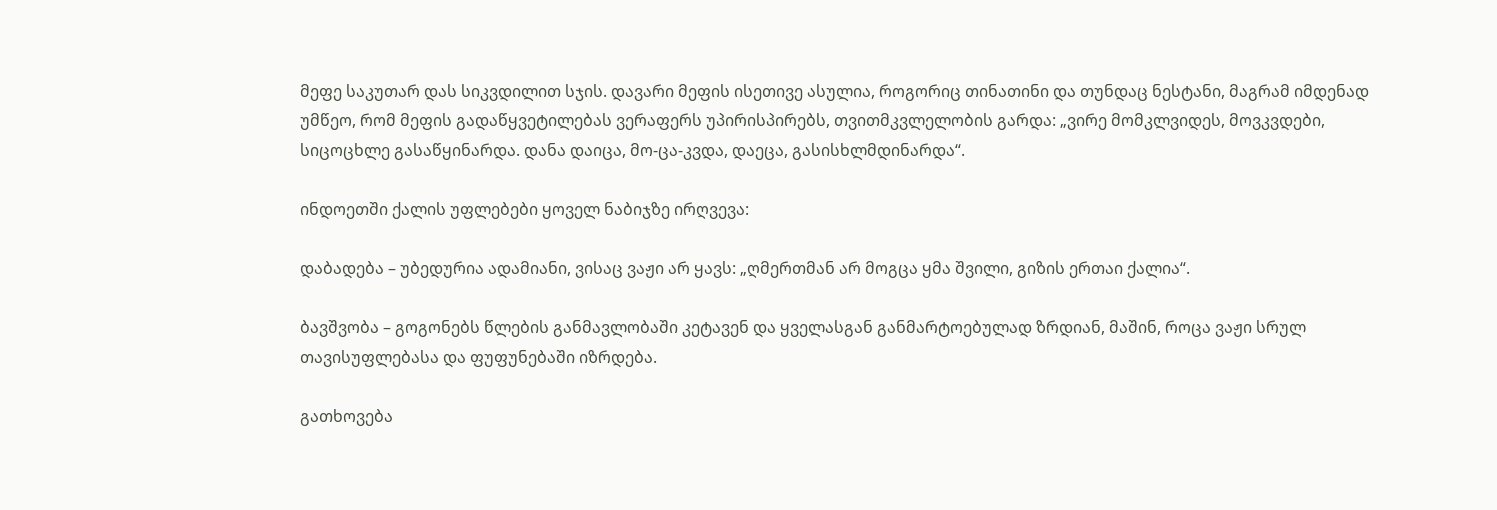მეფე საკუთარ დას სიკვდილით სჯის. დავარი მეფის ისეთივე ასულია, როგორიც თინათინი და თუნდაც ნესტანი, მაგრამ იმდენად უმწეო, რომ მეფის გადაწყვეტილებას ვერაფერს უპირისპირებს, თვითმკვლელობის გარდა: „ვირე მომკლვიდეს, მოვკვდები, სიცოცხლე გასაწყინარდა. დანა დაიცა, მო-ცა-კვდა, დაეცა, გასისხლმდინარდა“.

ინდოეთში ქალის უფლებები ყოველ ნაბიჯზე ირღვევა:

დაბადება – უბედურია ადამიანი, ვისაც ვაჟი არ ყავს: „ღმერთმან არ მოგცა ყმა შვილი, გიზის ერთაი ქალია“.

ბავშვობა – გოგონებს წლების განმავლობაში კეტავენ და ყველასგან განმარტოებულად ზრდიან, მაშინ, როცა ვაჟი სრულ თავისუფლებასა და ფუფუნებაში იზრდება.

გათხოვება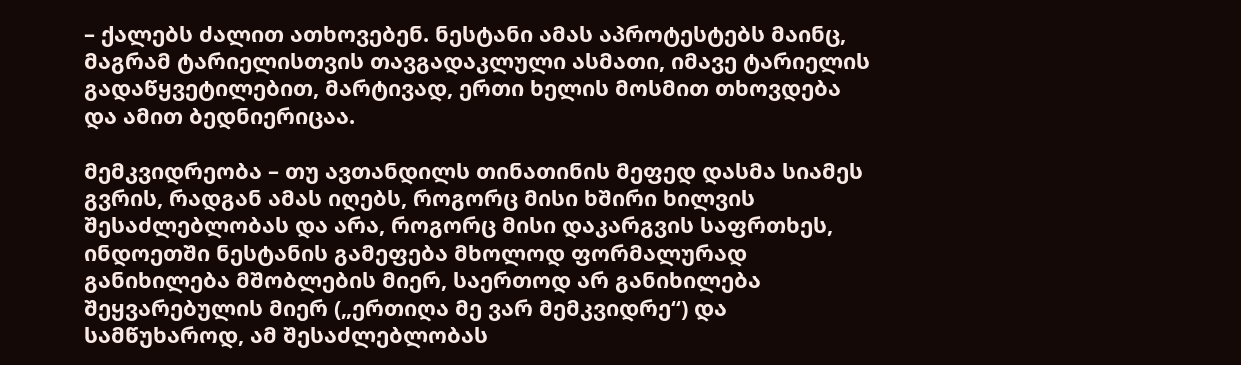– ქალებს ძალით ათხოვებენ. ნესტანი ამას აპროტესტებს მაინც, მაგრამ ტარიელისთვის თავგადაკლული ასმათი, იმავე ტარიელის გადაწყვეტილებით, მარტივად, ერთი ხელის მოსმით თხოვდება და ამით ბედნიერიცაა.

მემკვიდრეობა – თუ ავთანდილს თინათინის მეფედ დასმა სიამეს გვრის, რადგან ამას იღებს, როგორც მისი ხშირი ხილვის შესაძლებლობას და არა, როგორც მისი დაკარგვის საფრთხეს, ინდოეთში ნესტანის გამეფება მხოლოდ ფორმალურად განიხილება მშობლების მიერ, საერთოდ არ განიხილება შეყვარებულის მიერ („ერთიღა მე ვარ მემკვიდრე“) და სამწუხაროდ, ამ შესაძლებლობას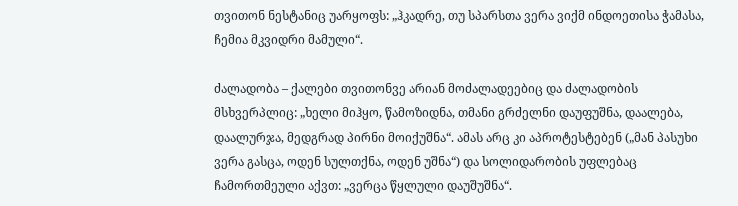თვითონ ნესტანიც უარყოფს: „ჰკადრე, თუ სპარსთა ვერა ვიქმ ინდოეთისა ჭამასა, ჩემია მკვიდრი მამული“.

ძალადობა – ქალები თვითონვე არიან მოძალადეებიც და ძალადობის მსხვერპლიც: „ხელი მიჰყო, წამოზიდნა, თმანი გრძელნი დაუფუშნა, დაალება, დაალურჯა, მედგრად პირნი მოიქუშნა“. ამას არც კი აპროტესტებენ („მან პასუხი ვერა გასცა, ოდენ სულთქნა, ოდენ უშნა“) და სოლიდარობის უფლებაც ჩამორთმეული აქვთ: „ვერცა წყლული დაუშუშნა“.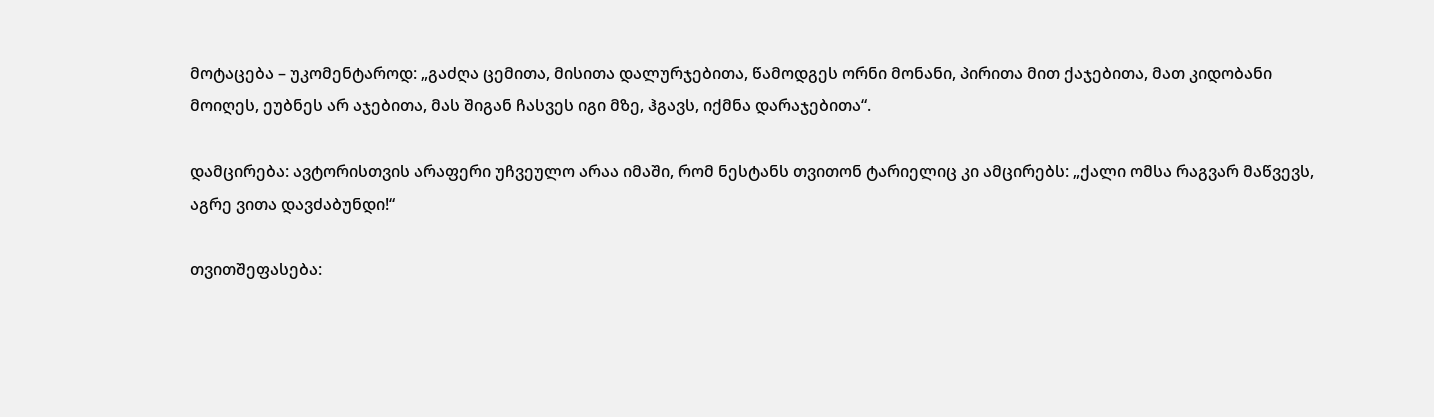მოტაცება – უკომენტაროდ: „გაძღა ცემითა, მისითა დალურჯებითა, წამოდგეს ორნი მონანი, პირითა მით ქაჯებითა, მათ კიდობანი მოიღეს, ეუბნეს არ აჯებითა, მას შიგან ჩასვეს იგი მზე, ჰგავს, იქმნა დარაჯებითა“.

დამცირება: ავტორისთვის არაფერი უჩვეულო არაა იმაში, რომ ნესტანს თვითონ ტარიელიც კი ამცირებს: „ქალი ომსა რაგვარ მაწვევს, აგრე ვითა დავძაბუნდი!“

თვითშეფასება: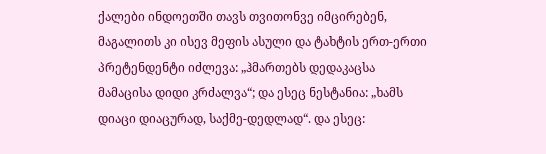ქალები ინდოეთში თავს თვითონვე იმცირებენ, მაგალითს კი ისევ მეფის ასული და ტახტის ერთ-ერთი პრეტენდენტი იძლევა: „ჰმართებს დედაკაცსა მამაცისა დიდი კრძალვა“; და ესეც ნესტანია: „ხამს დიაცი დიაცურად, საქმე-დედლად“. და ესეც: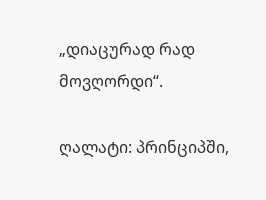„დიაცურად რად მოვღორდი“.

ღალატი: პრინციპში,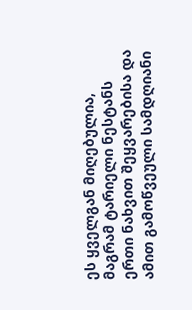ეს ყველგან მიღებულია, მაგრამ ტარიელი ნესტანს ერთი ნახვით შეყვარებისა და ამით გამოწვეული სამდღიანი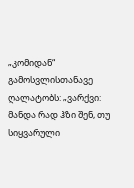„კომიდან“ გამოსვლისთანავე ღალატობს: „ვარქვი: მანდა რად ჰზი შენ, თუ სიყვარული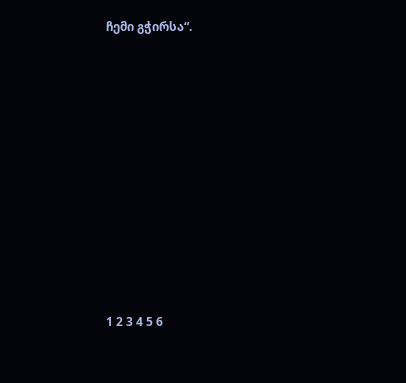ჩემი გჭირსა“.











1 2 3 4 5 6